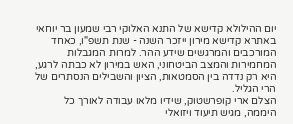יום ההילולא קדישא של התנא האלוקי רבי שמעון בר יוחאי באתרא קדישא מירון ייזכר השנה - שנת תשפ"ו, כאחד המורכבים והמרגשים שידע ההר. למרות המגבלות המחמירות והמצב הביטחוני, האש במירון לא כבתה לרגע, היא רק נדדה בין הסמטאות, הציון והשבילים הנסתרים של הרי הגליל.
הצלם ארי קופרשטוק, שידיו מלאו עבודה לאורך כל היממה, מגיש תיעוד ויזואלי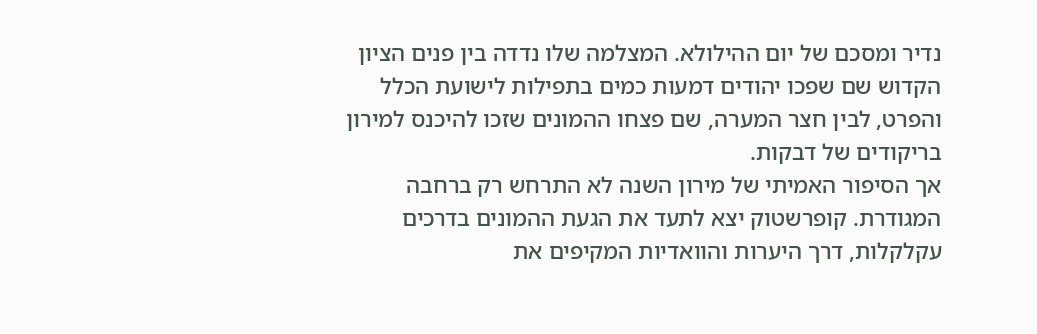נדיר ומסכם של יום ההילולא. המצלמה שלו נדדה בין פנים הציון הקדוש שם שפכו יהודים דמעות כמים בתפילות לישועת הכלל והפרט, לבין חצר המערה, שם פצחו ההמונים שזכו להיכנס למירון בריקודים של דבקות.
אך הסיפור האמיתי של מירון השנה לא התרחש רק ברחבה המגודרת. קופרשטוק יצא לתעד את הגעת ההמונים בדרכים עקלקלות, דרך היערות והוואדיות המקיפים את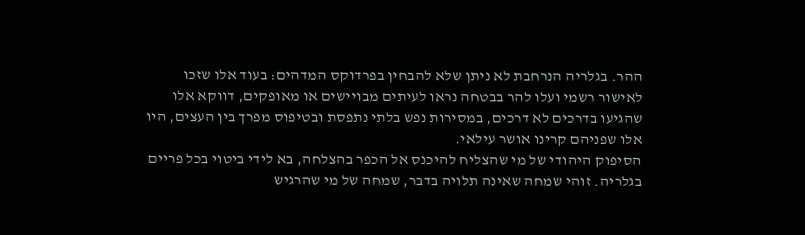ההר. בגלריה הנרחבת לא ניתן שלא להבחין בפרדוקס המדהים: בעוד אלו שזכו לאישור רשמי ועלו להר בבטחה נראו לעיתים מבויישים או מאופקים, דווקא אלו שהגיעו בדרכים לא דרכים, במסירות נפש בלתי נתפסת ובטיפוס מפרך בין העצים, היו אלו שפניהם קרינו אושר עילאי.
הסיפוק היהודי של מי שהצליח להיכנס אל הכפר בהצלחה, בא לידי ביטוי בכל פריים בגלריה. זוהי שמחה שאינה תלויה בדבר, שמחה של מי שהרגיש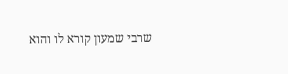שרבי שמעון קורא לו והוא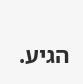הגיע.